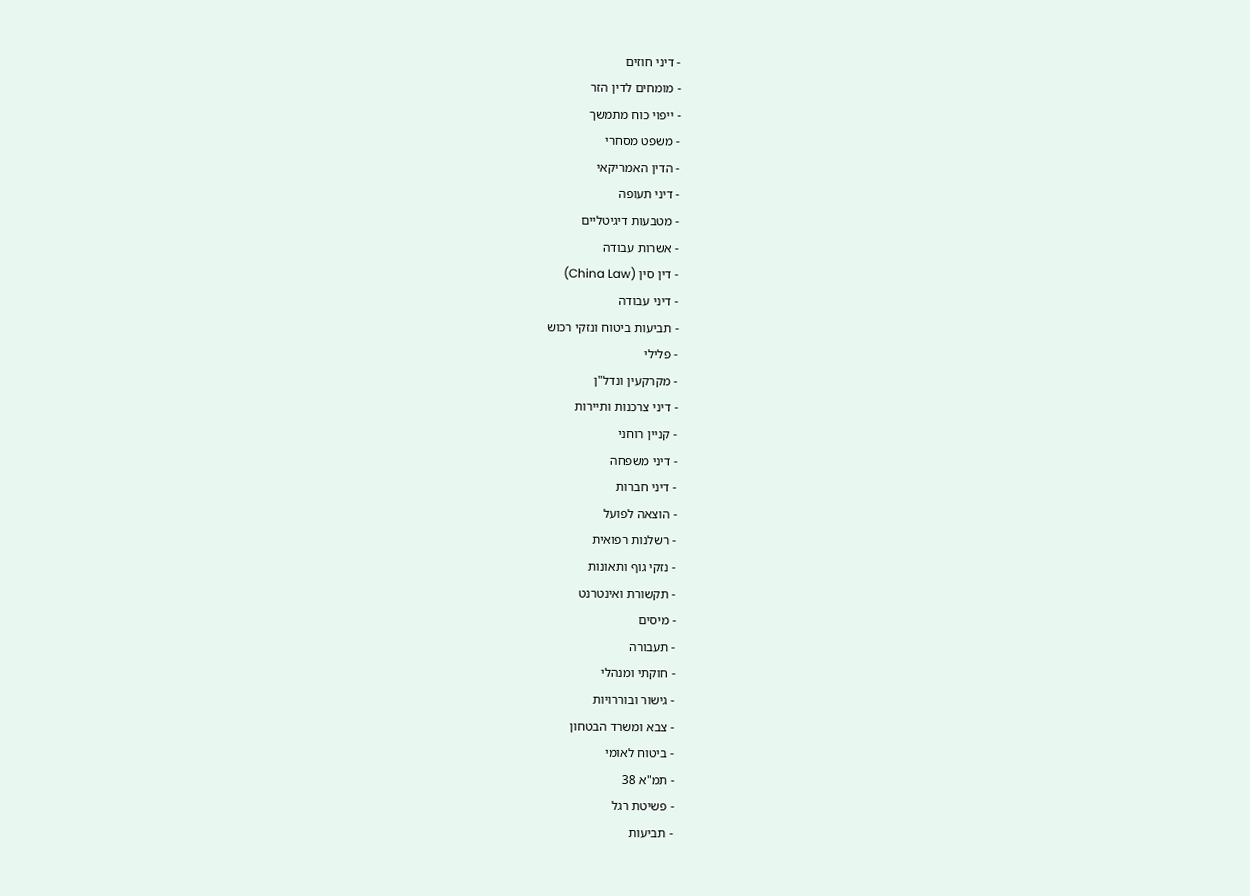- דיני חוזים
- מומחים לדין הזר
- ייפוי כוח מתמשך
- משפט מסחרי
- הדין האמריקאי
- דיני תעופה
- מטבעות דיגיטליים
- אשרות עבודה
- דין סין (China Law)
- דיני עבודה
- תביעות ביטוח ונזקי רכוש
- פלילי
- מקרקעין ונדל"ן
- דיני צרכנות ותיירות
- קניין רוחני
- דיני משפחה
- דיני חברות
- הוצאה לפועל
- רשלנות רפואית
- נזקי גוף ותאונות
- תקשורת ואינטרנט
- מיסים
- תעבורה
- חוקתי ומנהלי
- גישור ובוררויות
- צבא ומשרד הבטחון
- ביטוח לאומי
- תמ"א 38
- פשיטת רגל
- תביעות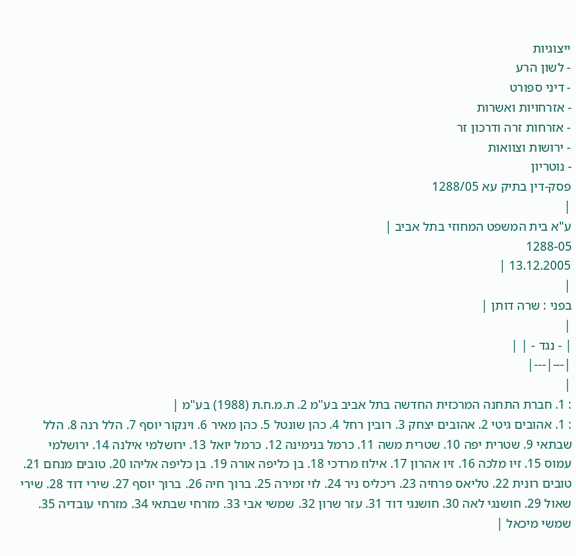ייצוגיות
- לשון הרע
- דיני ספורט
- אזרחויות ואשרות
- אזרחות זרה ודרכון זר
- ירושות וצוואות
- נוטריון
פסק-דין בתיק עא 1288/05
|
ע"א בית המשפט המחוזי בתל אביב |
1288-05
13.12.2005 |
|
בפני : שרה דותן |
|
| - נגד - | |
|---|---|
|
: 1. חברת התחנה המרכזית החדשה בתל אביב בע"מ 2. ת.מ.ח.ת (1988) בע"מ |
: 1. אהובים גיטי 2. אהובים יצחק 3. רובין רחל 4. כהן שונטל 5. כהן מאיר 6. וינקור יוסף 7. הלל רנה 8. הלל שבתאי 9. שטרית יפה 10. שטרית משה 11. כרמל בנימינה 12. כרמל יואל 13. ירושלמי אילנה 14. ירושלמי עמוס 15. זיו מלכה 16. זיו אהרון 17. אילוז מרדכי 18. בן כליפה אורה 19. בן כליפה אליהו 20. טובים מנחם 21. טובים רונית 22. טליאס פרחיה 23. ריכליס ניר 24. לוי זמירה 25. ברוך חיה 26. ברוך יוסף 27. שירי דוד 28. שירי שאול 29. חושנגי לאה 30. חושנגי דוד 31. עזר שרון 32. שמשי אבי 33. מזרחי שבתאי 34. מזרחי עובדיה 35. שמשי מיכאל |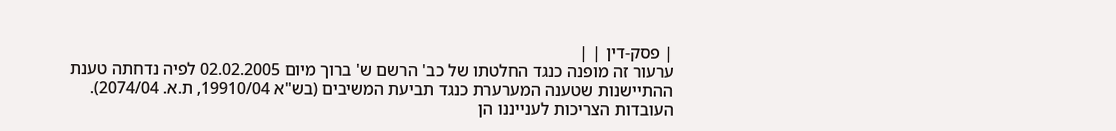| פסק-דין | |
ערעור זה מופנה כנגד החלטתו של כב' הרשם ש' ברוך מיום 02.02.2005 לפיה נדחתה טענת ההתיישנות שטענה המערערת כנגד תביעת המשיבים (בש"א 19910/04, ת.א. 2074/04).
העובדות הצריכות לענייננו הן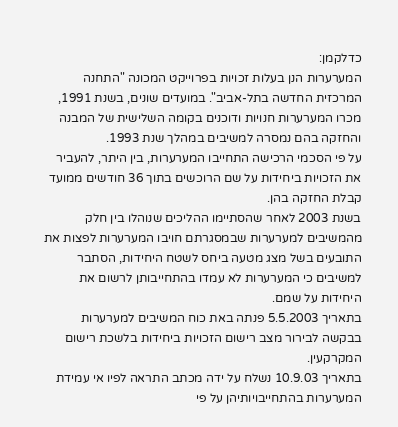כדלקמן:
המערערות הנן בעלות זכויות בפרוייקט המכונה "התחנה המרכזית החדשה בתל-אביב". במועדים שונים, בשנת 1991, מכרו המערערות חנויות ודוכנים בקומה השלישית של המבנה והחזקה בהם נמסרה למשיבים במהלך שנת 1993.
על פי הסכמי הרכישה התחייבו המערערות, בין היתר, להעביר את הזכויות ביחידות על שם הרוכשים בתוך 36 חודשים ממועד קבלת החזקה בהן.
בשנת 2003 לאחר שהסתיימו ההליכים שנוהלו בין חלק מהמשיבים למערערות שבמסגרתם חויבו המערערות לפצות את התובעים בשל מצג מטעה ביחס לשטח היחידות, הסתבר למשיבים כי המערערות לא עמדו בהתחייבותן לרשום את היחידות על שמם.
בתאריך 5.5.2003 פנתה באת כוח המשיבים למערערות בבקשה לבירור מצב רישום הזכויות ביחידות בלשכת רישום המקרקעין.
בתאריך 10.9.03 נשלח על ידה מכתב התראה לפיו אי עמידת המערערות בהתחייבויותיהן על פי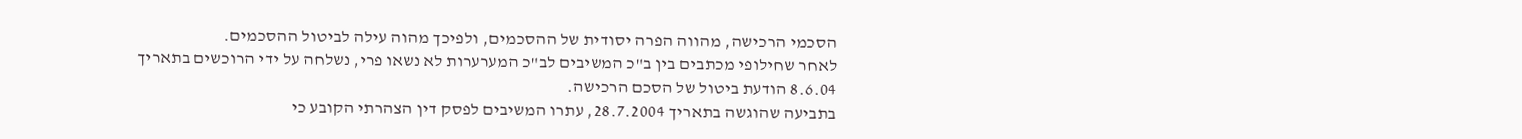הסכמי הרכישה, מהווה הפרה יסודית של ההסכמים, ולפיכך מהוה עילה לביטול ההסכמים.
לאחר שחילופי מכתבים בין ב"כ המשיבים לב"כ המערערות לא נשאו פרי, נשלחה על ידי הרוכשים בתאריך 8.6.04 הודעת ביטול של הסכם הרכישה.
בתביעה שהוגשה בתאריך 28.7.2004, עתרו המשיבים לפסק דין הצהרתי הקובע כי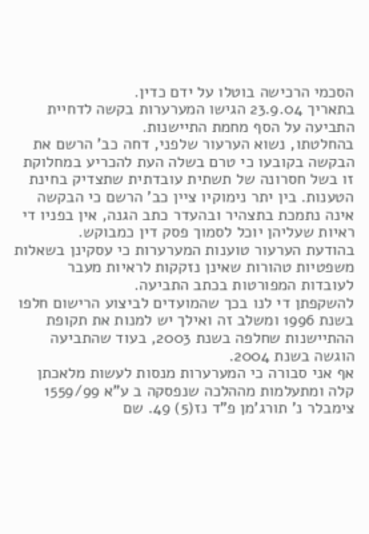הסכמי הרכישה בוטלו על ידם כדין.
בתאריך 23.9.04 הגישו המערערות בקשה לדחיית התביעה על הסף מחמת התיישנות.
בהחלטתו, נשוא הערעור שלפני, דחה כב' הרשם את הבקשה בקובעו כי טרם בשלה העת להכריע במחלוקת זו בשל חסרונה של תשתית עובדתית שתצדיק בחינת הטענות. בין יתר נימוקיו ציין כב' הרשם כי הבקשה אינה נתמכת בתצהיר ובהעדר כתב הגנה, אין בפניו די ראיות שעליהן יוכל לסמוך פסק דין כמבוקש.
בהודעת הערעור טוענות המערערות כי עסקינן בשאלות משפטיות טהורות שאינן נזקקות לראיות מעבר לעובדות המפורטות בכתב התביעה.
להשקפתן די לנו בכך שהמועדים לביצוע הרישום חלפו בשנת 1996 ומשלב זה ואילך יש למנות את תקופת ההתיישנות שחלפה בשנת 2003, בעוד שהתביעה הוגשה בשנת 2004.
אף אני סבורה כי המערערות מנסות לעשות מלאכתן קלה ומתעלמות מההלכה שנפסקה ב ע"א 1559/99 צימבלר נ' תורג'מן פ"ד נז(5) 49. שם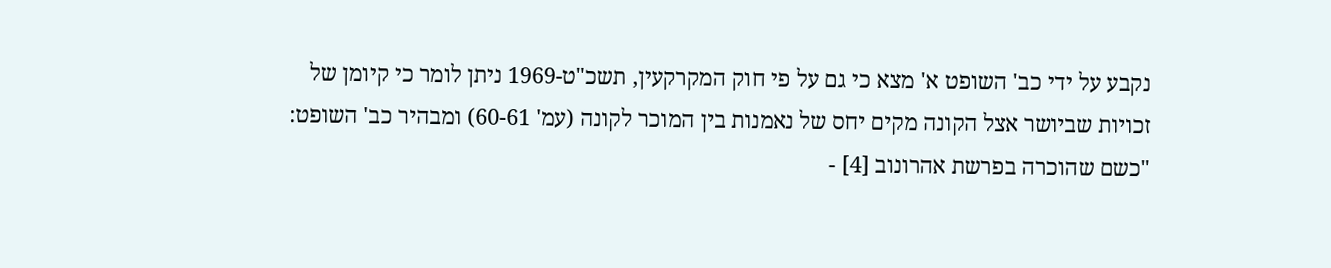נקבע על ידי כב' השופט א' מצא כי גם על פי חוק המקרקעין, תשכ"ט-1969 ניתן לומר כי קיומן של זכויות שביושר אצל הקונה מקים יחס של נאמנות בין המוכר לקונה (עמ' 60-61) ומבהיר כב' השופט:
"כשם שהוכרה בפרשת אהרונוב [4] -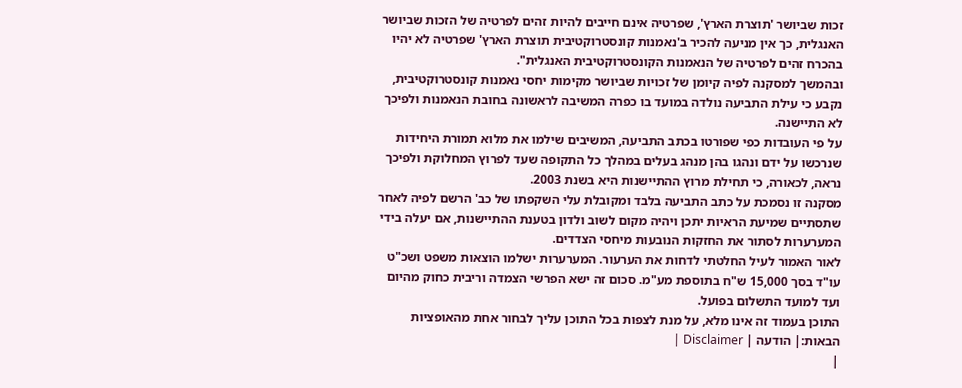זכות שביושר 'תוצרת הארץ', שפרטיה אינם חייבים להיות זהים לפרטיה של הזכות שביושר האנגלית, כך אין מניעה להכיר ב'נאמנות קונסטרוקטיבית תוצרת הארץ' שפרטיה לא יהיו בהכרח זהים לפרטיה של הנאמנות הקונסטרוקטיבית האנגלית".
ובהמשך למסקנה לפיה קיומן של זכויות שביושר מקימות יחסי נאמנות קונסטרוקטיבית, נקבע כי עילת התביעה נולדה במועד בו כפרה המשיבה לראשונה בחובת הנאמנות ולפיכך לא התיישנה.
על פי העובדות כפי שפורטו בכתב התביעה, המשיבים שילמו את מלוא תמורת היחידות שנרכשו על ידם ונהגו בהן מנהג בעלים במהלך כל התקופה שעד לפרוץ המחלוקת ולפיכך נראה, לכאורה, כי תחילת מרוץ ההתיישנות היא בשנת 2003.
מסקנה זו נסמכת על כתב התביעה בלבד ומקובלת עלי השקפתו של כב' הרשם לפיה לאחר שתסתיים שמיעת הראיות יתכן ויהיה מקום לשוב ולדון בטענת ההתיישנות, אם יעלה בידי המערערות לסתור את החזקות הנובעות מיחסי הצדדים.
לאור האמור לעיל החלטתי לדחות את הערעור. המערערות ישלמו הוצאות משפט ושכ"ט עו"ד בסך 15,000 ש"ח בתוספת מע"מ. סכום זה ישא הפרשי הצמדה וריבית כחוק מהיום ועד למועד התשלום בפועל.
התוכן בעמוד זה אינו מלא, על מנת לצפות בכל התוכן עליך לבחור אחת מהאופציות הבאות:| הודעה | Disclaimer |
|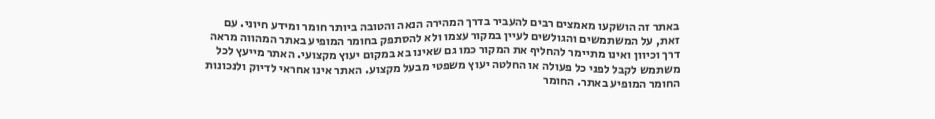באתר זה הושקעו מאמצים רבים להעביר בדרך המהירה הנאה והטובה ביותר חומר ומידע חיוני. עם זאת, על המשתמשים והגולשים לעיין במקור עצמו ולא להסתפק בחומר המופיע באתר המהווה מראה דרך וכיוון ואינו מתיימר להחליף את המקור כמו גם שאינו בא במקום יעוץ מקצועי. האתר מייעץ לכל משתמש לקבל לפני כל פעולה או החלטה יעוץ משפטי מבעל מקצוע. האתר אינו אחראי לדיוק ולנכונות החומר המופיע באתר. החומר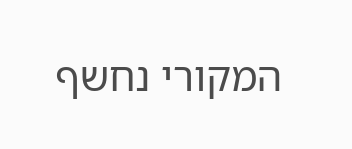המקורי נחשף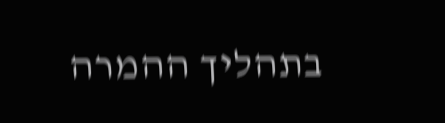בתהליך ההמרה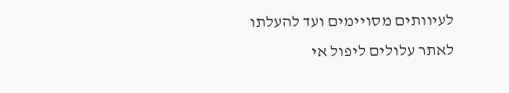לעיוותים מסויימים ועד להעלתו לאתר עלולים ליפול אי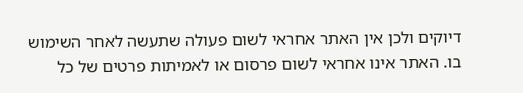דיוקים ולכן אין האתר אחראי לשום פעולה שתעשה לאחר השימוש בו. האתר אינו אחראי לשום פרסום או לאמיתות פרטים של כל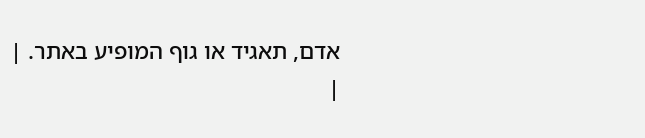אדם, תאגיד או גוף המופיע באתר. |
|